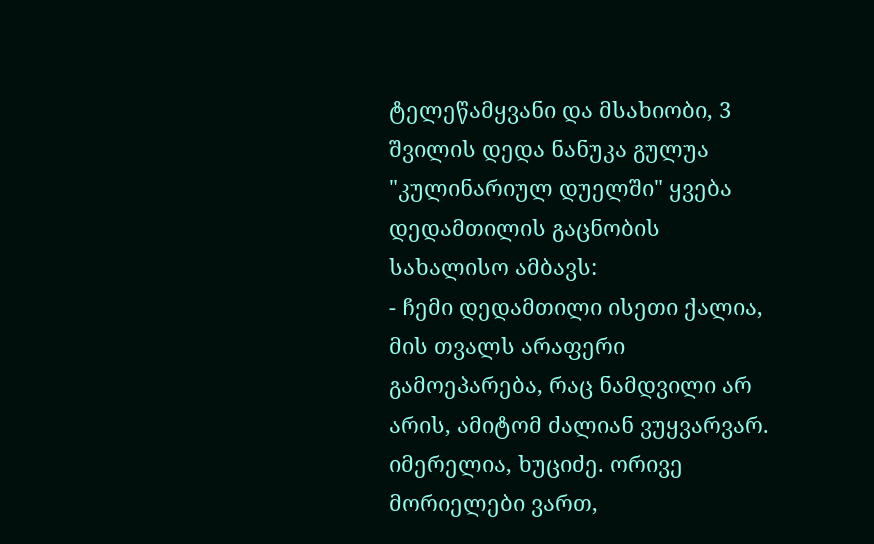ტელეწამყვანი და მსახიობი, 3 შვილის დედა ნანუკა გულუა "კულინარიულ დუელში" ყვება დედამთილის გაცნობის სახალისო ამბავს:
- ჩემი დედამთილი ისეთი ქალია, მის თვალს არაფერი გამოეპარება, რაც ნამდვილი არ არის, ამიტომ ძალიან ვუყვარვარ. იმერელია, ხუციძე. ორივე მორიელები ვართ,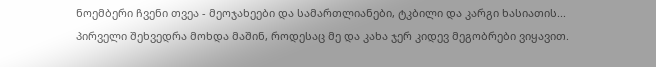ნოემბერი ჩვენი თვეა - მეოჯახეები და სამართლიანები, ტკბილი და კარგი ხასიათის...
პირველი შეხვედრა მოხდა მაშინ, როდესაც მე და კახა ჯერ კიდევ მეგობრები ვიყავით.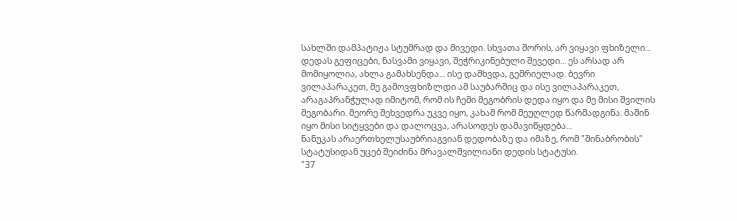სახლში დამპატიჟა სტუმრად და მივედი. სხვათა შორის, არ ვიყავი ფხიზელი... დედას გეფიცები, ნასვამი ვიყავი, შეჭრიკინებული შევედი... ეს არსად არ მომიყოლია, ახლა გამახსენდა... ისე დამხვდა, გემრიელად. ბევრი ვილაპარაკეთ, მე გამოვფხიზლდი ამ საუბარშიც და ისე ვილაპარაკეთ, არაგაპრანჭულად იმიტომ, რომ ის ჩემი მეგობრის დედა იყო და მე მისი შვილის მეგობარი. მეორე შეხვედრა უკვე იყო, კახამ რომ მეუღლედ წარმადგინა. მაშინ იყო მისი სიტყვები და დალოცვა, არასოდეს დამავიწყდება...
ნანუკას არაერთხელუსაუბრიაგვიან დედობაზე და იმაზე, რომ "შინაბრობის" სტატუსიდან უცებ შეიძინა მრავალშვილიანი დედის სტატუსი.
"37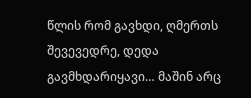წლის რომ გავხდი, ღმერთს შევევედრე, დედა გავმხდარიყავი… მაშინ არც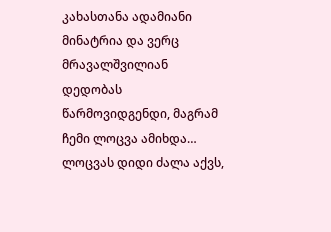კახასთანა ადამიანი მინატრია და ვერც მრავალშვილიან დედობას წარმოვიდგენდი, მაგრამ ჩემი ლოცვა ამიხდა… ლოცვას დიდი ძალა აქვს,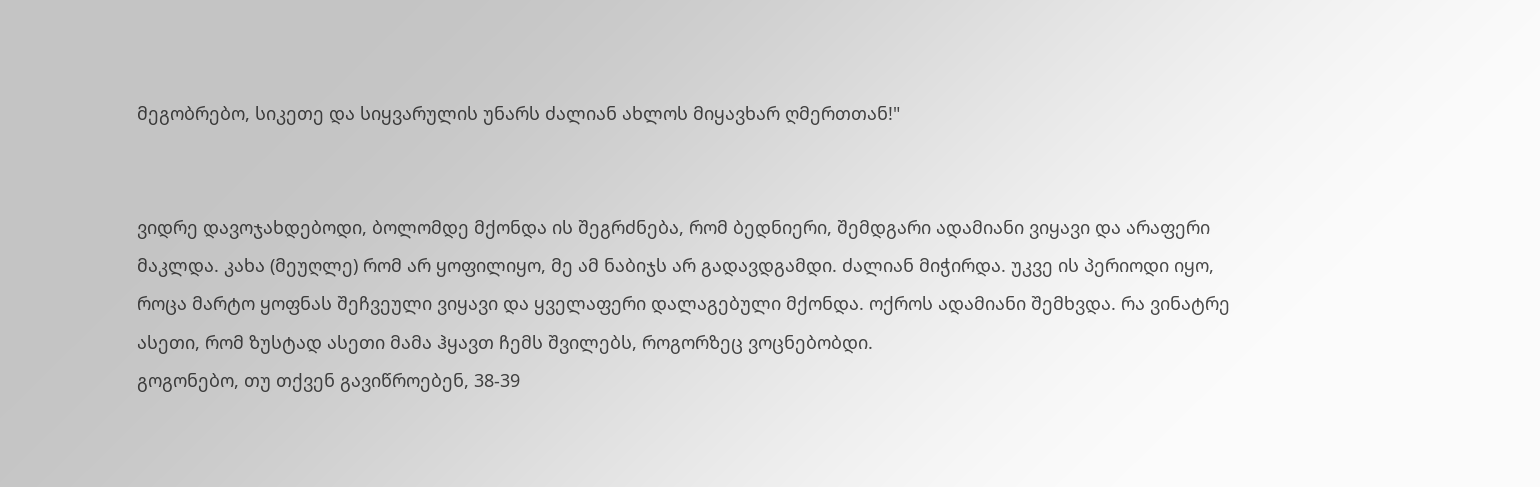მეგობრებო, სიკეთე და სიყვარულის უნარს ძალიან ახლოს მიყავხარ ღმერთთან!"


ვიდრე დავოჯახდებოდი, ბოლომდე მქონდა ის შეგრძნება, რომ ბედნიერი, შემდგარი ადამიანი ვიყავი და არაფერი მაკლდა. კახა (მეუღლე) რომ არ ყოფილიყო, მე ამ ნაბიჯს არ გადავდგამდი. ძალიან მიჭირდა. უკვე ის პერიოდი იყო, როცა მარტო ყოფნას შეჩვეული ვიყავი და ყველაფერი დალაგებული მქონდა. ოქროს ადამიანი შემხვდა. რა ვინატრე ასეთი, რომ ზუსტად ასეთი მამა ჰყავთ ჩემს შვილებს, როგორზეც ვოცნებობდი.
გოგონებო, თუ თქვენ გავიწროებენ, 38-39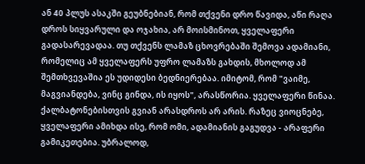ან 40 პლუს ასაკში გეუბნებიან, რომ თქვენი დრო წავიდა, აწი რაღა დროს სიყვარული და ოჯახია, არ მოისმინოთ, ყველაფერი გადასარევადაა. თუ თქვენს ლამაზ ცხოვრებაში შემოვა ადამიანი, რომელიც ამ ყველაფერს უფრო ლამაზს გახდის, მხოლოდ ამ შემთხვევაშია ეს უდიდესი ბედნიერებაა. იმიტომ, რომ "ვაიმე, მაგვიანდება, ვინც გინდა, ის იყოს", არასწორია. ყველაფერი წინაა. ქალბატონებისთვის გვიან არასდროს არ არის. რაზეც ვიოცნებე, ყველაფერი ამიხდა ისე, რომ ომი, ადამიანის გაგუდვა - არაფერი გამიკეთებია. უბრალოდ,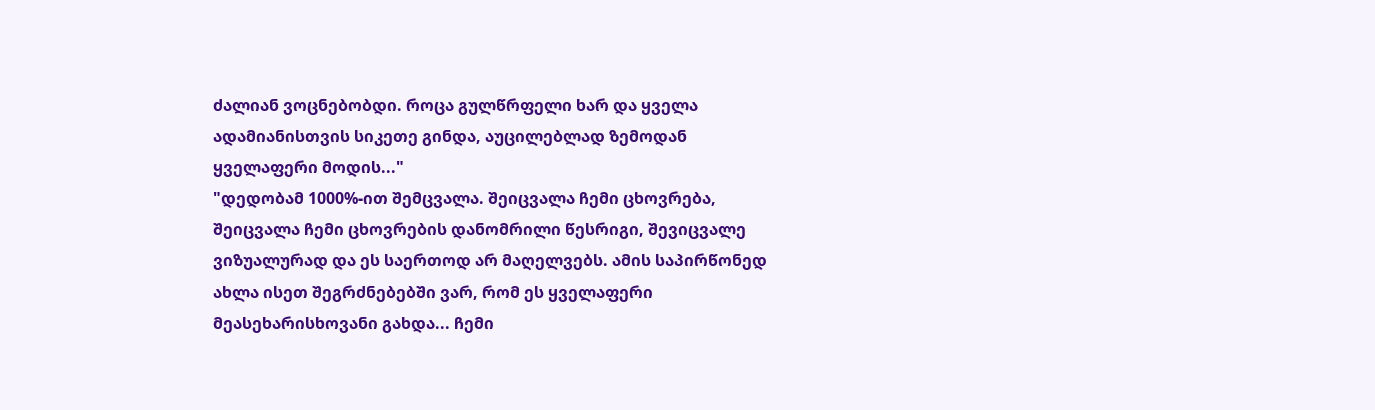ძალიან ვოცნებობდი. როცა გულწრფელი ხარ და ყველა ადამიანისთვის სიკეთე გინდა, აუცილებლად ზემოდან ყველაფერი მოდის..."
"დედობამ 1000%-ით შემცვალა. შეიცვალა ჩემი ცხოვრება, შეიცვალა ჩემი ცხოვრების დანომრილი წესრიგი, შევიცვალე ვიზუალურად და ეს საერთოდ არ მაღელვებს. ამის საპირწონედ ახლა ისეთ შეგრძნებებში ვარ, რომ ეს ყველაფერი მეასეხარისხოვანი გახდა... ჩემი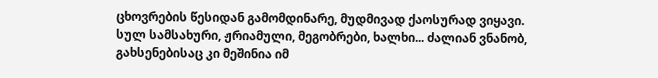ცხოვრების წესიდან გამომდინარე, მუდმივად ქაოსურად ვიყავი. სულ სამსახური, ჟრიამული, მეგობრები, ხალხი... ძალიან ვნანობ, გახსენებისაც კი მეშინია იმ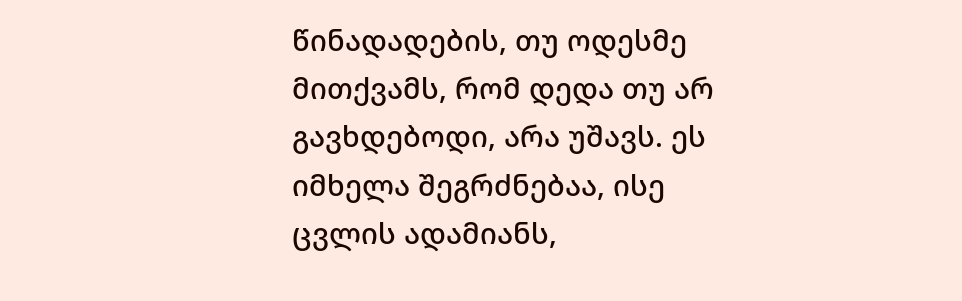წინადადების, თუ ოდესმე მითქვამს, რომ დედა თუ არ გავხდებოდი, არა უშავს. ეს იმხელა შეგრძნებაა, ისე ცვლის ადამიანს,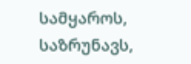სამყაროს, საზრუნავს,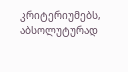კრიტერიუმებს, აბსოლუტურად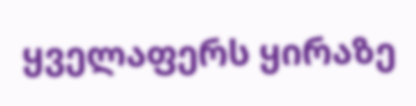ყველაფერს ყირაზე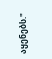აყენებს."